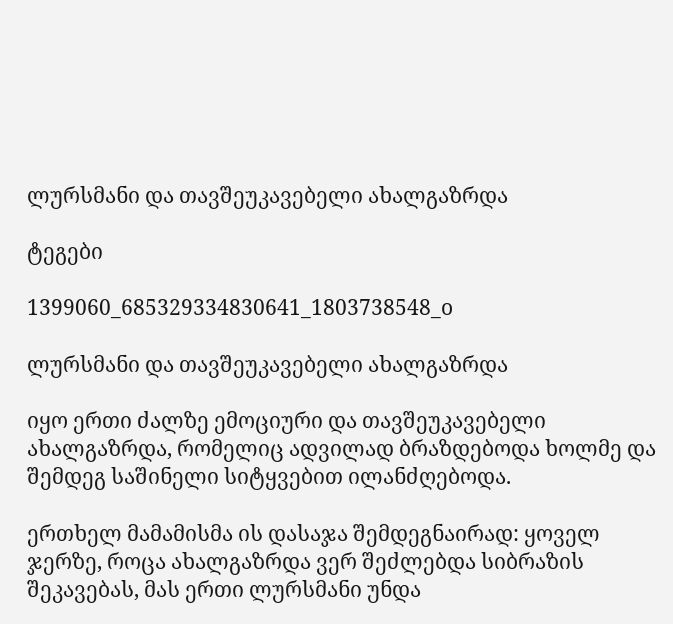ლურსმანი და თავშეუკავებელი ახალგაზრდა

ტეგები

1399060_685329334830641_1803738548_o

ლურსმანი და თავშეუკავებელი ახალგაზრდა

იყო ერთი ძალზე ემოციური და თავშეუკავებელი ახალგაზრდა, რომელიც ადვილად ბრაზდებოდა ხოლმე და შემდეგ საშინელი სიტყვებით ილანძღებოდა.

ერთხელ მამამისმა ის დასაჯა შემდეგნაირად: ყოველ ჯერზე, როცა ახალგაზრდა ვერ შეძლებდა სიბრაზის შეკავებას, მას ერთი ლურსმანი უნდა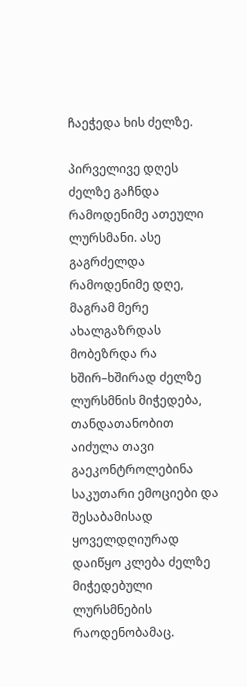ჩაეჭედა ხის ძელზე.

პირველივე დღეს ძელზე გაჩნდა რამოდენიმე ათეული ლურსმანი. ასე გაგრძელდა რამოდენიმე დღე, მაგრამ მერე ახალგაზრდას მობეზრდა რა ხშირ–ხშირად ძელზე ლურსმნის მიჭედება, თანდათანობით აიძულა თავი გაეკონტროლებინა საკუთარი ემოციები და შესაბამისად ყოველდღიურად დაიწყო კლება ძელზე მიჭედებული ლურსმნების რაოდენობამაც.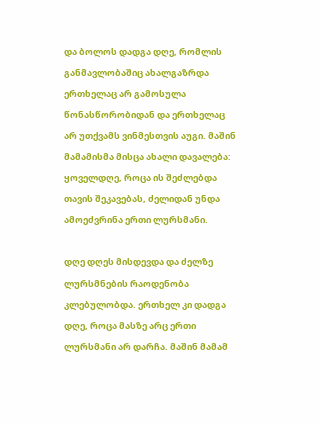და ბოლოს დადგა დღე, რომლის განმავლობაშიც ახალგაზრდა ერთხელაც არ გამოსულა წონასწორობიდან და ერთხელაც არ უთქვამს ვინმესთვის აუგი. მაშინ მამამისმა მისცა ახალი დავალება: ყოველდღე, როცა ის შეძლებდა თავის შეკავებას, ძელიდან უნდა ამოეძვრინა ერთი ლურსმანი.

დღე დღეს მისდევდა და ძელზე ლურსმნების რაოდენობა კლებულობდა. ერთხელ კი დადგა დღე, როცა მასზე არც ერთი ლურსმანი არ დარჩა. მაშინ მამამ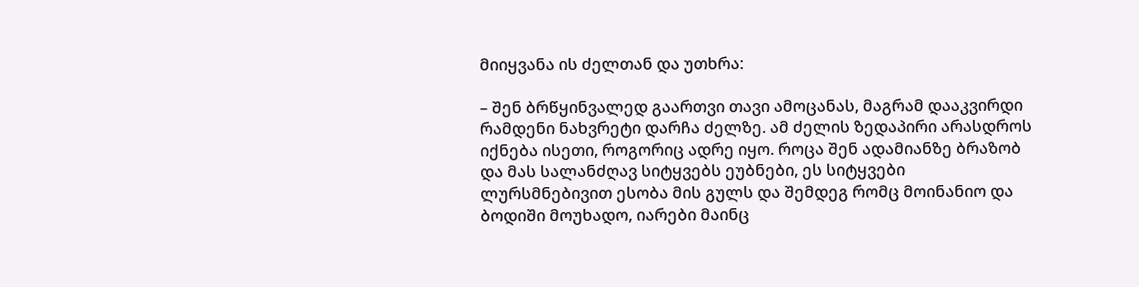მიიყვანა ის ძელთან და უთხრა:

– შენ ბრწყინვალედ გაართვი თავი ამოცანას, მაგრამ დააკვირდი რამდენი ნახვრეტი დარჩა ძელზე. ამ ძელის ზედაპირი არასდროს იქნება ისეთი, როგორიც ადრე იყო. როცა შენ ადამიანზე ბრაზობ და მას სალანძღავ სიტყვებს ეუბნები, ეს სიტყვები ლურსმნებივით ესობა მის გულს და შემდეგ რომც მოინანიო და ბოდიში მოუხადო, იარები მაინც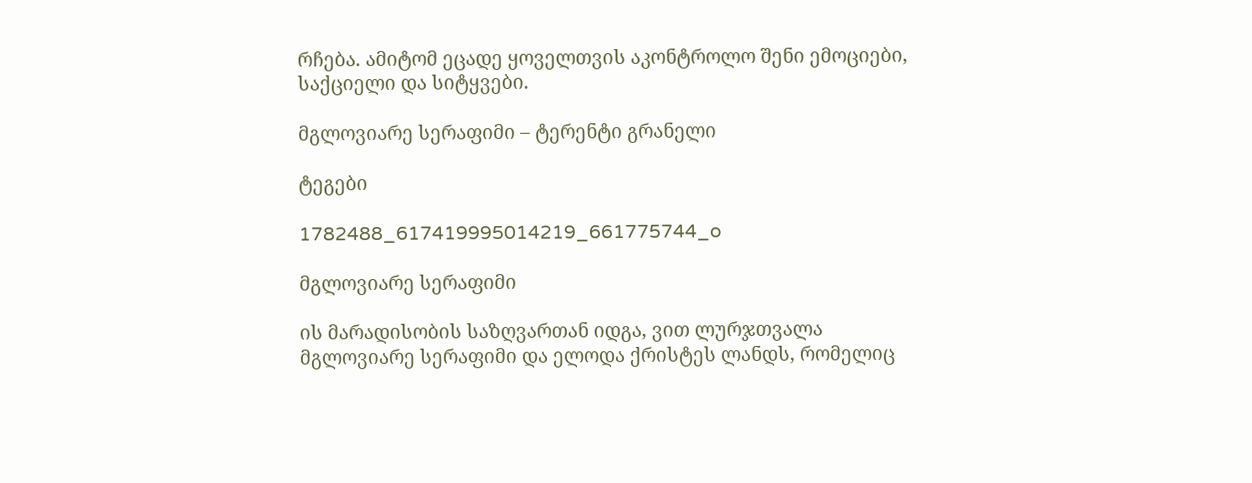რჩება. ამიტომ ეცადე ყოველთვის აკონტროლო შენი ემოციები, საქციელი და სიტყვები.

მგლოვიარე სერაფიმი – ტერენტი გრანელი

ტეგები

1782488_617419995014219_661775744_o

მგლოვიარე სერაფიმი

ის მარადისობის საზღვართან იდგა, ვით ლურჯთვალა მგლოვიარე სერაფიმი და ელოდა ქრისტეს ლანდს, რომელიც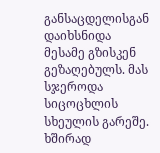განსაცდელისგან დაიხსნიდა მესამე გზისკენ გეზაღებულს. მას სჯეროდა სიცოცხლის სხეულის გარეშე. ხშირად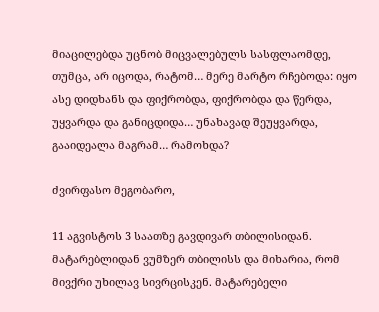მიაცილებდა უცნობ მიცვალებულს სასფლაომდე, თუმცა, არ იცოდა, რატომ… მერე მარტო რჩებოდა: იყო ასე დიდხანს და ფიქრობდა, ფიქრობდა და წერდა, უყვარდა და განიცდიდა… უნახავად შეუყვარდა, გააიდეალა მაგრამ… რამოხდა?

ძვირფასო მეგობარო,

11 აგვისტოს 3 საათზე გავდივარ თბილისიდან. მატარებლიდან ვუმზერ თბილისს და მიხარია, რომ მივქრი უხილავ სივრცისკენ. მატარებელი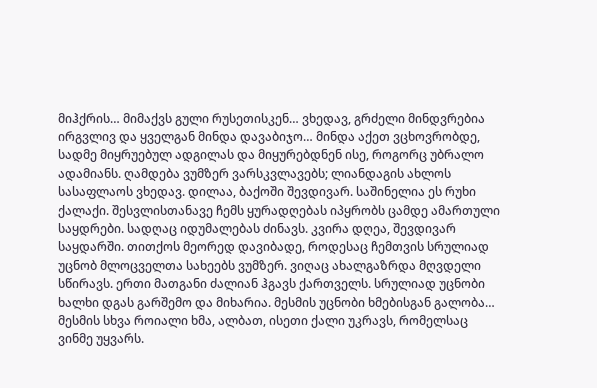მიჰქრის… მიმაქვს გული რუსეთისკენ… ვხედავ, გრძელი მინდვრებია ირგვლივ და ყველგან მინდა დავაბიჯო… მინდა აქეთ ვცხოვრობდე, სადმე მიყრუებულ ადგილას და მიყურებდნენ ისე, როგორც უბრალო ადამიანს. ღამდება ვუმზერ ვარსკვლავებს; ლიანდაგის ახლოს სასაფლაოს ვხედავ. დილაა, ბაქოში შევდივარ. საშინელია ეს რუხი ქალაქი. შესვლისთანავე ჩემს ყურადღებას იპყრობს ცამდე ამართული საყდრები. სადღაც იდუმალებას ძინავს. კვირა დღეა, შევდივარ საყდარში. თითქოს მეორედ დავიბადე, როდესაც ჩემთვის სრულიად უცნობ მლოცველთა სახეებს ვუმზერ. ვიღაც ახალგაზრდა მღვდელი სწირავს. ერთი მათგანი ძალიან ჰგავს ქართველს. სრულიად უცნობი ხალხი დგას გარშემო და მიხარია. მესმის უცნობი ხმებისგან გალობა… მესმის სხვა როიალი ხმა, ალბათ, ისეთი ქალი უკრავს, რომელსაც ვინმე უყვარს.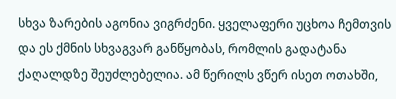სხვა ზარების აგონია ვიგრძენი. ყველაფერი უცხოა ჩემთვის და ეს ქმნის სხვაგვარ განწყობას, რომლის გადატანა ქაღალდზე შეუძლებელია. ამ წერილს ვწერ ისეთ ოთახში,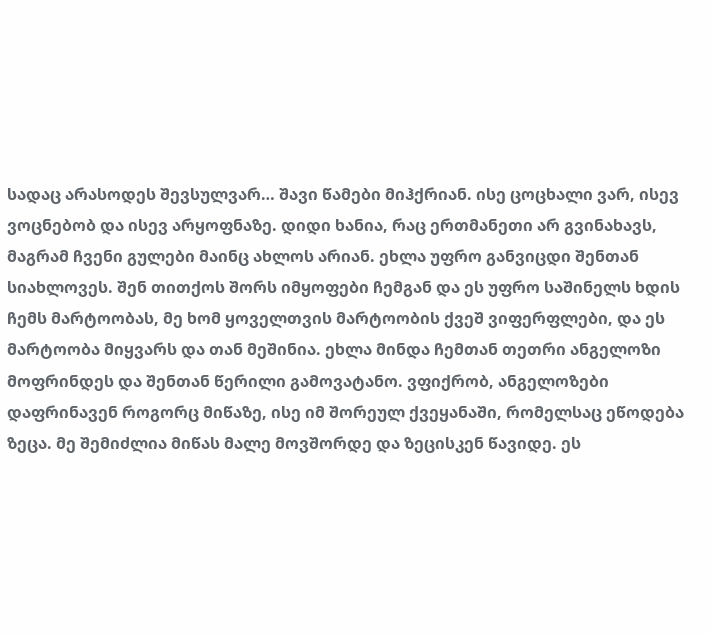სადაც არასოდეს შევსულვარ… შავი წამები მიჰქრიან. ისე ცოცხალი ვარ, ისევ ვოცნებობ და ისევ არყოფნაზე. დიდი ხანია, რაც ერთმანეთი არ გვინახავს, მაგრამ ჩვენი გულები მაინც ახლოს არიან. ეხლა უფრო განვიცდი შენთან სიახლოვეს. შენ თითქოს შორს იმყოფები ჩემგან და ეს უფრო საშინელს ხდის ჩემს მარტოობას, მე ხომ ყოველთვის მარტოობის ქვეშ ვიფერფლები, და ეს მარტოობა მიყვარს და თან მეშინია. ეხლა მინდა ჩემთან თეთრი ანგელოზი მოფრინდეს და შენთან წერილი გამოვატანო. ვფიქრობ, ანგელოზები დაფრინავენ როგორც მიწაზე, ისე იმ შორეულ ქვეყანაში, რომელსაც ეწოდება ზეცა. მე შემიძლია მიწას მალე მოვშორდე და ზეცისკენ წავიდე. ეს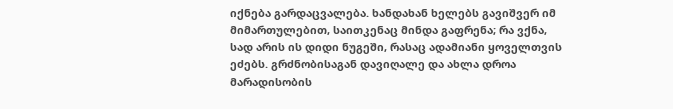იქნება გარდაცვალება. ხანდახან ხელებს გავიშვერ იმ მიმართულებით, საითკენაც მინდა გაფრენა; რა ვქნა, სად არის ის დიდი ნუგეში, რასაც ადამიანი ყოველთვის ეძებს. გრძნობისაგან დავიღალე და ახლა დროა მარადისობის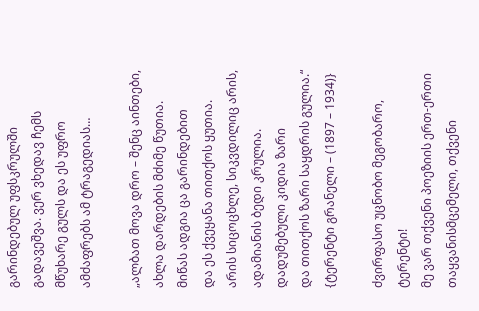გარინდებულ უფსკრულში გადავეშვა. ვერ ვხედავ ჩემს მწუხარე გულს და ეს უფრო ამძაფრებს ამ ტრაგედიას…

„ალბათ მოვა დრო – შენც აინთები,
ახლა დარდების მძიმე წუთია.
მიწას ადგია ცა გარინდებით
და ეს ქვეყანა თითქოს ყუთია.
არის სიცოცხლე, სიკვდილიც არის,
ადამიანის ბედი კრულია.
დადუმებული კიდია ზარი
და თითქოს ზარი საყდრის გულია.“
{ტერენტი გრანელი – (1897 – 1934)}

ძვირფასო უცნობო მეგობარო, ტერენტი!
მე ვარ თქვენი პოეზიის ერთ-ერთი თაყვანისმცემელი, თქვენი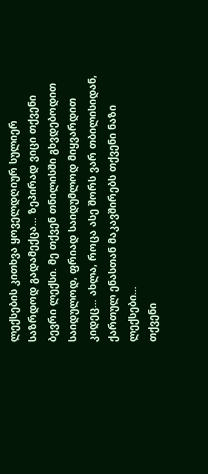ლექსების კითხვა ყოველდღიურ სულიერ საზრდოდ გადამექცა… ზეპირად ვიცი თქვენი ბევრი ლექსი. მე თქვენ თნილისში გხვდებოდით საიდულოდ, ფრიად საიდუმლოდ მიყვარდით კიდეც… ახლა, როცა ასე შორს ვარ თბილისიდან, ქართულ ენასთან მაკავშირებს თქვენი ნაზი ლექსები…
თქვენი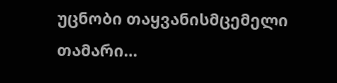უცნობი თაყვანისმცემელი თამარი…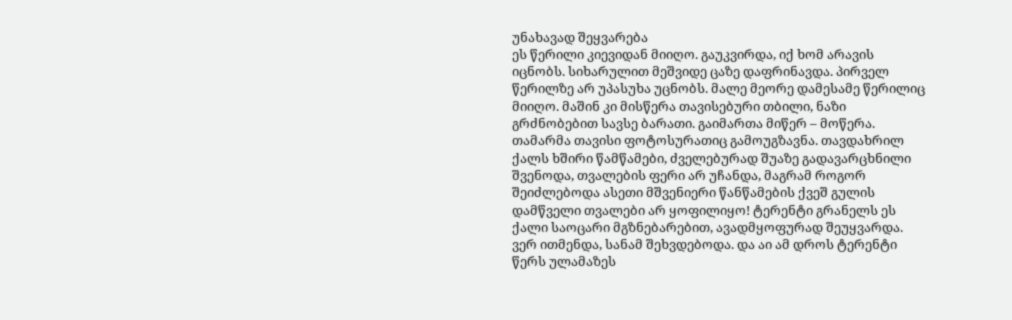უნახავად შეყვარება
ეს წერილი კიევიდან მიიღო. გაუკვირდა, იქ ხომ არავის იცნობს. სიხარულით მეშვიდე ცაზე დაფრინავდა. პირველ წერილზე არ უპასუხა უცნობს. მალე მეორე დამესამე წერილიც მიიღო. მაშინ კი მისწერა თავისებური თბილი, ნაზი გრძნობებით სავსე ბარათი. გაიმართა მიწერ – მოწერა. თამარმა თავისი ფოტოსურათიც გამოუგზავნა. თავდახრილ ქალს ხშირი წამწამები, ძველებურად შუაზე გადავარცხნილი შვენოდა, თვალების ფერი არ უჩანდა, მაგრამ როგორ შეიძლებოდა ასეთი მშვენიერი წანწამების ქვეშ გულის დამწველი თვალები არ ყოფილიყო! ტერენტი გრანელს ეს ქალი საოცარი მგზნებარებით, ავადმყოფურად შეუყვარდა. ვერ ითმენდა, სანამ შეხვდებოდა. და აი ამ დროს ტერენტი წერს ულამაზეს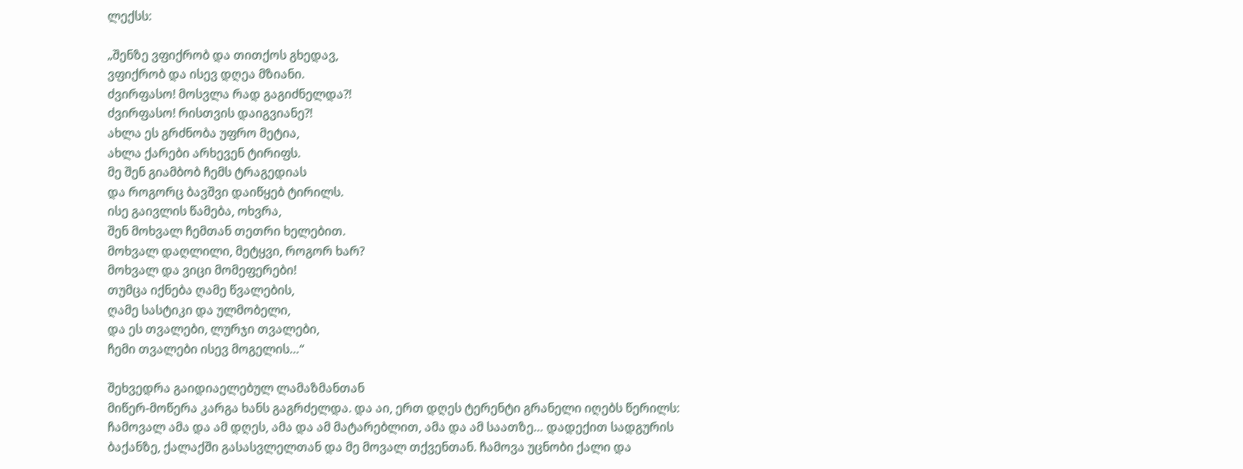ლექსს:

„შენზე ვფიქრობ და თითქოს გხედავ,
ვფიქრობ და ისევ დღეა მზიანი.
ძვირფასო! მოსვლა რად გაგიძნელდა?!
ძვირფასო! რისთვის დაიგვიანე?!
ახლა ეს გრძნობა უფრო მეტია,
ახლა ქარები არხევენ ტირიფს.
მე შენ გიამბობ ჩემს ტრაგედიას
და როგორც ბავშვი დაიწყებ ტირილს.
ისე გაივლის წამება, ოხვრა,
შენ მოხვალ ჩემთან თეთრი ხელებით.
მოხვალ დაღლილი, მეტყვი, როგორ ხარ?
მოხვალ და ვიცი მომეფერები!
თუმცა იქნება ღამე წვალების,
ღამე სასტიკი და ულმობელი,
და ეს თვალები, ლურჯი თვალები,
ჩემი თვალები ისევ მოგელის…“

შეხვედრა გაიდიაელებულ ლამაზმანთან
მიწერ-მოწერა კარგა ხანს გაგრძელდა. და აი, ერთ დღეს ტერენტი გრანელი იღებს წერილს: ჩამოვალ ამა და ამ დღეს, ამა და ამ მატარებლით, ამა და ამ საათზე… დადექით სადგურის ბაქანზე, ქალაქში გასასვლელთან და მე მოვალ თქვენთან. ჩამოვა უცნობი ქალი და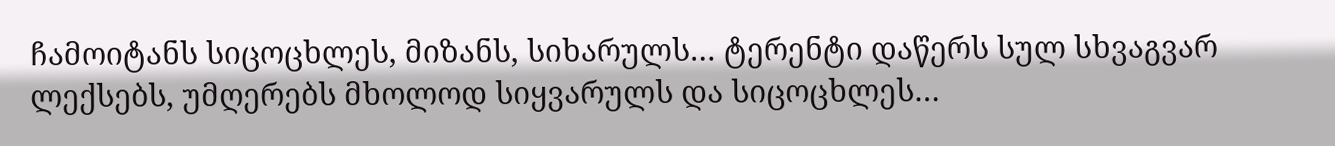ჩამოიტანს სიცოცხლეს, მიზანს, სიხარულს… ტერენტი დაწერს სულ სხვაგვარ ლექსებს, უმღერებს მხოლოდ სიყვარულს და სიცოცხლეს…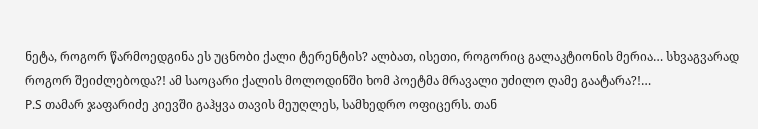ნეტა, როგორ წარმოედგინა ეს უცნობი ქალი ტერენტის? ალბათ, ისეთი, როგორიც გალაკტიონის მერია… სხვაგვარად როგორ შეიძლებოდა?! ამ საოცარი ქალის მოლოდინში ხომ პოეტმა მრავალი უძილო ღამე გაატარა?!…
P.S თამარ ჯაფარიძე კიევში გაჰყვა თავის მეუღლეს, სამხედრო ოფიცერს. თან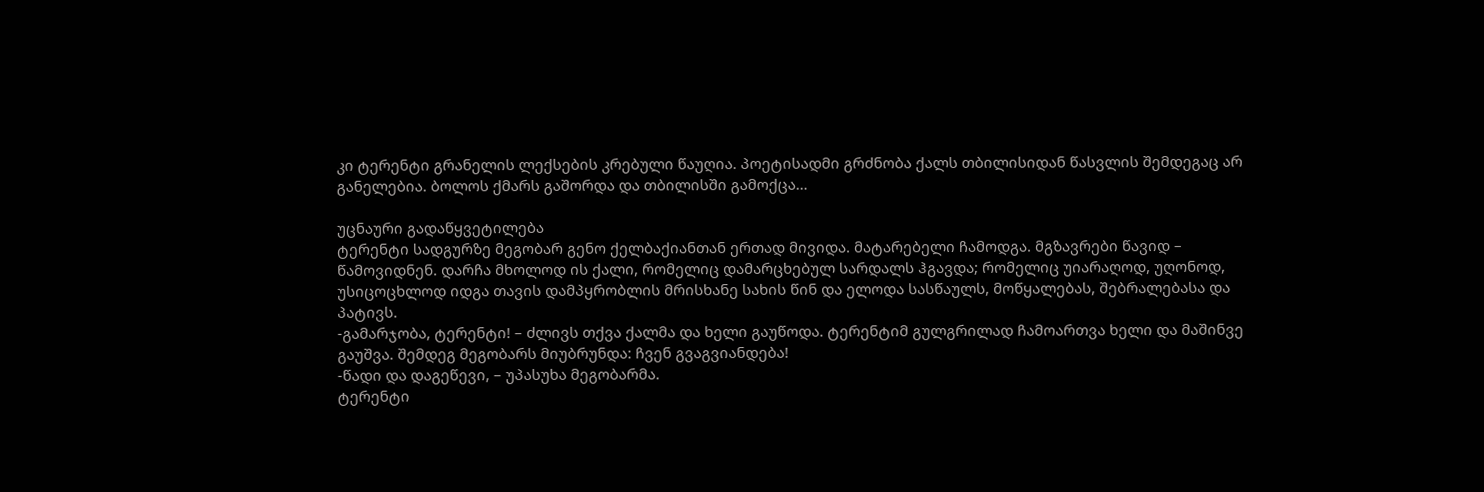კი ტერენტი გრანელის ლექსების კრებული წაუღია. პოეტისადმი გრძნობა ქალს თბილისიდან წასვლის შემდეგაც არ განელებია. ბოლოს ქმარს გაშორდა და თბილისში გამოქცა…

უცნაური გადაწყვეტილება
ტერენტი სადგურზე მეგობარ გენო ქელბაქიანთან ერთად მივიდა. მატარებელი ჩამოდგა. მგზავრები წავიდ – წამოვიდნენ. დარჩა მხოლოდ ის ქალი, რომელიც დამარცხებულ სარდალს ჰგავდა; რომელიც უიარაღოდ, უღონოდ, უსიცოცხლოდ იდგა თავის დამპყრობლის მრისხანე სახის წინ და ელოდა სასწაულს, მოწყალებას, შებრალებასა და პატივს.
-გამარჯობა, ტერენტი! – ძლივს თქვა ქალმა და ხელი გაუწოდა. ტერენტიმ გულგრილად ჩამოართვა ხელი და მაშინვე გაუშვა. შემდეგ მეგობარს მიუბრუნდა: ჩვენ გვაგვიანდება!
-წადი და დაგეწევი, – უპასუხა მეგობარმა.
ტერენტი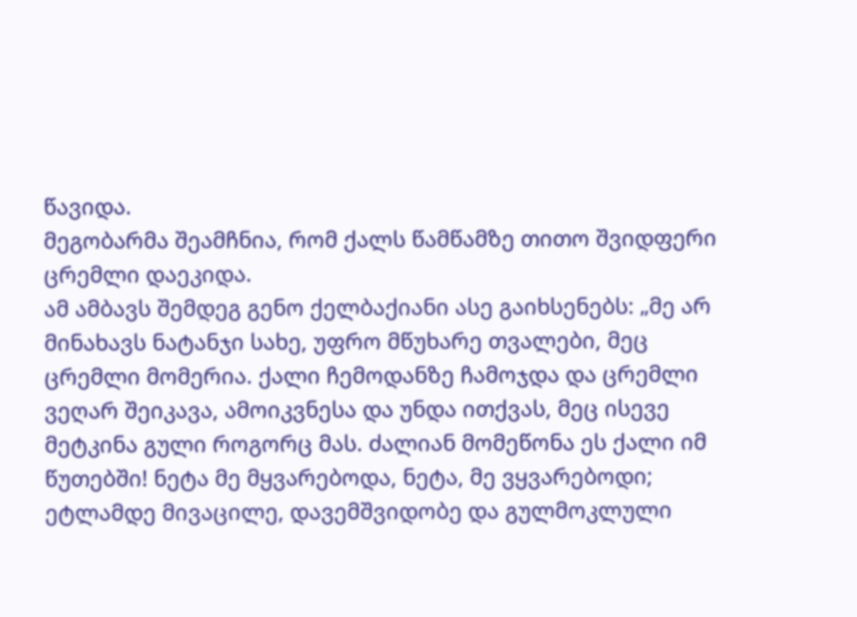წავიდა.
მეგობარმა შეამჩნია, რომ ქალს წამწამზე თითო შვიდფერი ცრემლი დაეკიდა.
ამ ამბავს შემდეგ გენო ქელბაქიანი ასე გაიხსენებს: „მე არ მინახავს ნატანჯი სახე, უფრო მწუხარე თვალები, მეც ცრემლი მომერია. ქალი ჩემოდანზე ჩამოჯდა და ცრემლი ვეღარ შეიკავა, ამოიკვნესა და უნდა ითქვას, მეც ისევე მეტკინა გული როგორც მას. ძალიან მომეწონა ეს ქალი იმ წუთებში! ნეტა მე მყვარებოდა, ნეტა, მე ვყვარებოდი; ეტლამდე მივაცილე, დავემშვიდობე და გულმოკლული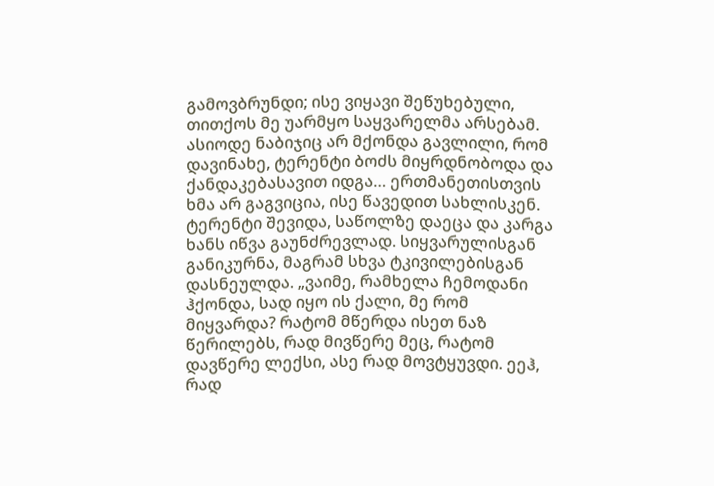გამოვბრუნდი; ისე ვიყავი შეწუხებული, თითქოს მე უარმყო საყვარელმა არსებამ. ასიოდე ნაბიჯიც არ მქონდა გავლილი, რომ დავინახე, ტერენტი ბოძს მიყრდნობოდა და ქანდაკებასავით იდგა… ერთმანეთისთვის ხმა არ გაგვიცია, ისე წავედით სახლისკენ. ტერენტი შევიდა, საწოლზე დაეცა და კარგა ხანს იწვა გაუნძრევლად. სიყვარულისგან განიკურნა, მაგრამ სხვა ტკივილებისგან დასნეულდა. „ვაიმე, რამხელა ჩემოდანი ჰქონდა, სად იყო ის ქალი, მე რომ მიყვარდა? რატომ მწერდა ისეთ ნაზ წერილებს, რად მივწერე მეც, რატომ დავწერე ლექსი, ასე რად მოვტყუვდი. ეეჰ, რად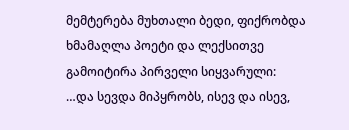მემტერება მუხთალი ბედი, ფიქრობდა ხმამაღლა პოეტი და ლექსითვე გამოიტირა პირველი სიყვარული:
…და სევდა მიპყრობს, ისევ და ისევ,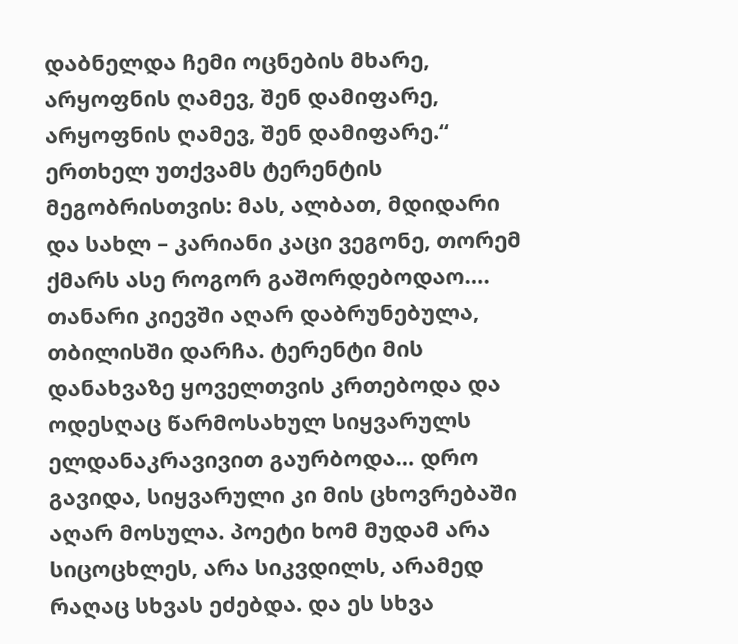დაბნელდა ჩემი ოცნების მხარე,
არყოფნის ღამევ, შენ დამიფარე,
არყოფნის ღამევ, შენ დამიფარე.“
ერთხელ უთქვამს ტერენტის მეგობრისთვის: მას, ალბათ, მდიდარი და სახლ – კარიანი კაცი ვეგონე, თორემ ქმარს ასე როგორ გაშორდებოდაო….
თანარი კიევში აღარ დაბრუნებულა, თბილისში დარჩა. ტერენტი მის დანახვაზე ყოველთვის კრთებოდა და ოდესღაც წარმოსახულ სიყვარულს ელდანაკრავივით გაურბოდა… დრო გავიდა, სიყვარული კი მის ცხოვრებაში აღარ მოსულა. პოეტი ხომ მუდამ არა სიცოცხლეს, არა სიკვდილს, არამედ რაღაც სხვას ეძებდა. და ეს სხვა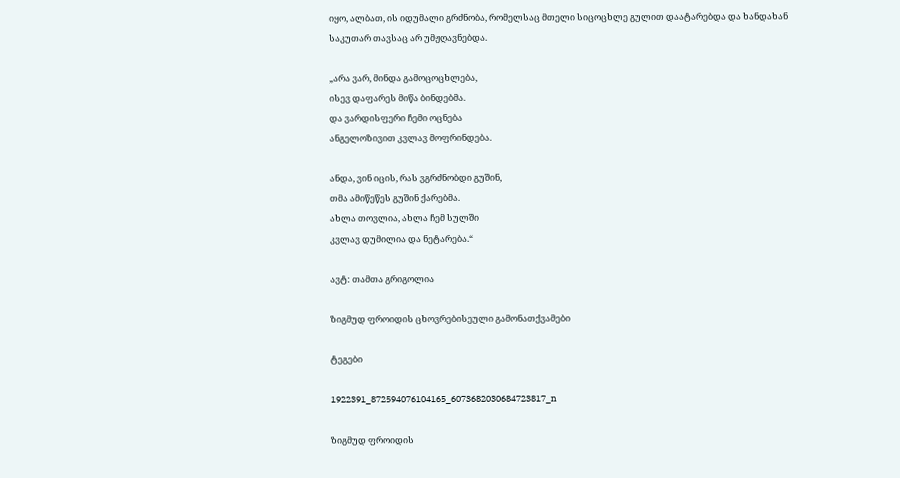იყო, ალბათ, ის იდუმალი გრძნობა, რომელსაც მთელი სიცოცხლე გულით დაატარებდა და ხანდახან საკუთარ თავსაც არ უმჟღავნებდა.

„არა ვარ, მინდა გამოცოცხლება,
ისევ დაფარეს მიწა ბინდებმა.
და ვარდისფერი ჩემი ოცნება
ანგელოზივით კვლავ მოფრინდება.

ანდა, ვინ იცის, რას ვგრძნობდი გუშინ,
თმა ამიწეწეს გუშინ ქარებმა.
ახლა თოვლია, ახლა ჩემ სულში
კვლავ დუმილია და ნეტარება.“

ავტ: თამთა გრიგოლია

ზიგმუდ ფროიდის ცხოვრებისეული გამონათქვამები

ტეგები

1922391_872594076104165_6073682030684723817_n

ზიგმუდ ფროიდის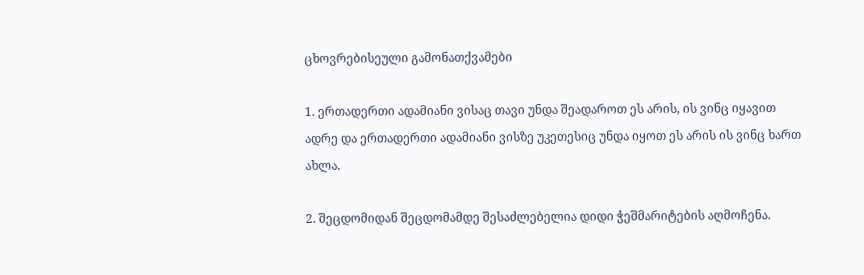ცხოვრებისეული გამონათქვამები

1. ერთადერთი ადამიანი ვისაც თავი უნდა შეადაროთ ეს არის, ის ვინც იყავით ადრე და ერთადერთი ადამიანი ვისზე უკეთესიც უნდა იყოთ ეს არის ის ვინც ხართ ახლა.

2. შეცდომიდან შეცდომამდე შესაძლებელია დიდი ჭეშმარიტების აღმოჩენა.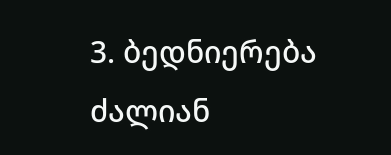3. ბედნიერება ძალიან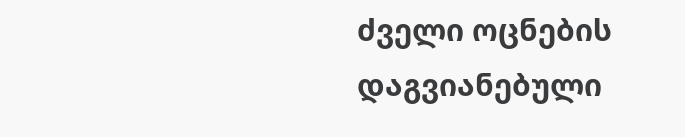ძველი ოცნების დაგვიანებული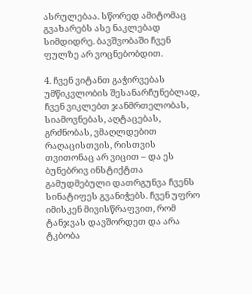ასრულებაა. სწორედ ამიტომაც გვახარებს ასე ნაკლებად სიმდიდრე. ბავშვობაში ჩვენ ფულზე არ ვოცნებობდით.

4. ჩვენ ვიტანთ გაჭირვებას უმწიკვლობის შესანარჩუნებლად, ჩვენ ვიკლებთ ჯანმრთელობას, სიამოვნებას, აღტაცებას, გრძნობას, ვმაღლდებით რაღაცისთვის, რისთვის თვითონაც არ ვიცით – და ეს ბუნებრივ ინსტიქტთა გამუდმებული დათრგუნვა ჩვენს სინატიფეს გვანიჭებს. ჩვენ უფრო იმისკენ მივისწრაფვით, რომ ტანჯვას დავშორდეთ და არა ტკბობა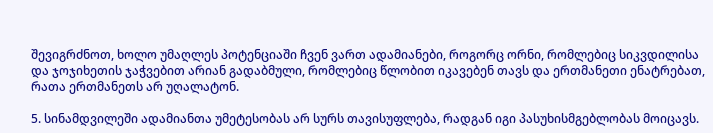შევიგრძნოთ, ხოლო უმაღლეს პოტენციაში ჩვენ ვართ ადამიანები, როგორც ორნი, რომლებიც სიკვდილისა და ჯოჯიხეთის ჯაჭვებით არიან გადაბმული, რომლებიც წლობით იკავებენ თავს და ერთმანეთი ენატრებათ, რათა ერთმანეთს არ უღალატონ.

5. სინამდვილეში ადამიანთა უმეტესობას არ სურს თავისუფლება, რადგან იგი პასუხისმგებლობას მოიცავს.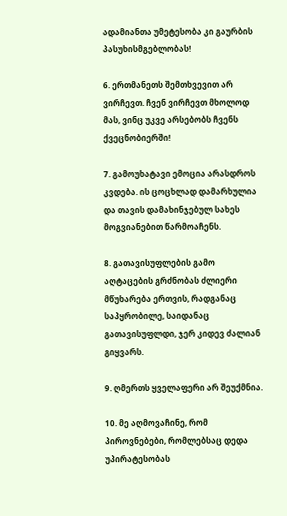ადამიანთა უმეტესობა კი გაურბის პასუხისმგებლობას!

6. ერთმანეთს შემთხვევით არ ვირჩევთ. ჩვენ ვირჩევთ მხოლოდ მას, ვინც უკვე არსებობს ჩვენს ქვეცნობიერში!

7. გამოუხატავი ემოცია არასდროს კვდება. ის ცოცხლად დამარხულია და თავის დამახინჯებულ სახეს მოგვიანებით წარმოაჩენს.

8. გათავისუფლების გამო აღტაცების გრძნობას ძლიერი მწუხარება ერთვის, რადგანაც საპყრობილე, საიდანაც გათავისუფლდი, ჯერ კიდევ ძალიან გიყვარს.

9. ღმერთს ყველაფერი არ შეუქმნია.

10. მე აღმოვაჩინე, რომ პიროვნებები, რომლებსაც დედა უპირატესობას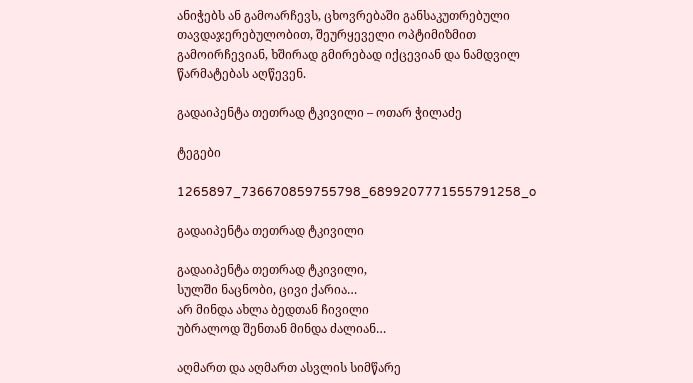ანიჭებს ან გამოარჩევს, ცხოვრებაში განსაკუთრებული თავდაჯერებულობით, შეურყეველი ოპტიმიზმით გამოირჩევიან, ხშირად გმირებად იქცევიან და ნამდვილ წარმატებას აღწევენ.

გადაიპენტა თეთრად ტკივილი – ოთარ ჭილაძე

ტეგები

1265897_736670859755798_6899207771555791258_o

გადაიპენტა თეთრად ტკივილი

გადაიპენტა თეთრად ტკივილი,
სულში ნაცნობი, ცივი ქარია…
არ მინდა ახლა ბედთან ჩივილი
უბრალოდ შენთან მინდა ძალიან…

აღმართ და აღმართ ასვლის სიმწარე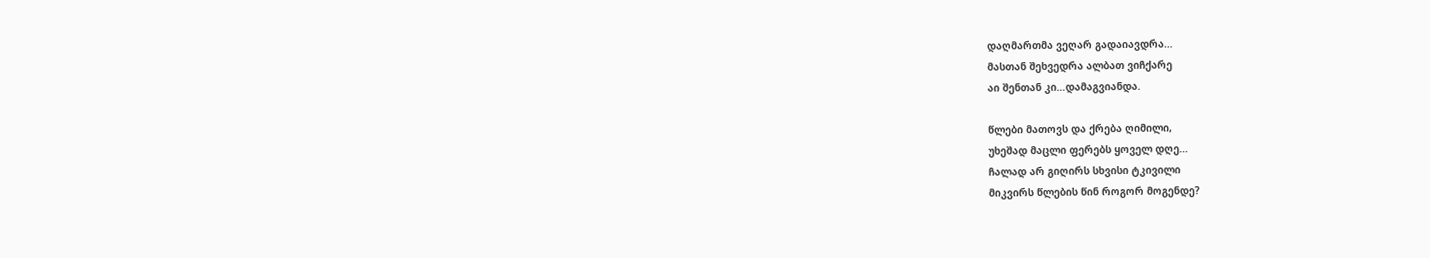დაღმართმა ვეღარ გადაიავდრა…
მასთან შეხვედრა ალბათ ვიჩქარე
აი შენთან კი…დამაგვიანდა.

წლები მათოვს და ქრება ღიმილი,
უხეშად მაცლი ფერებს ყოველ დღე…
ჩალად არ გიღირს სხვისი ტკივილი
მიკვირს წლების წინ როგორ მოგენდე?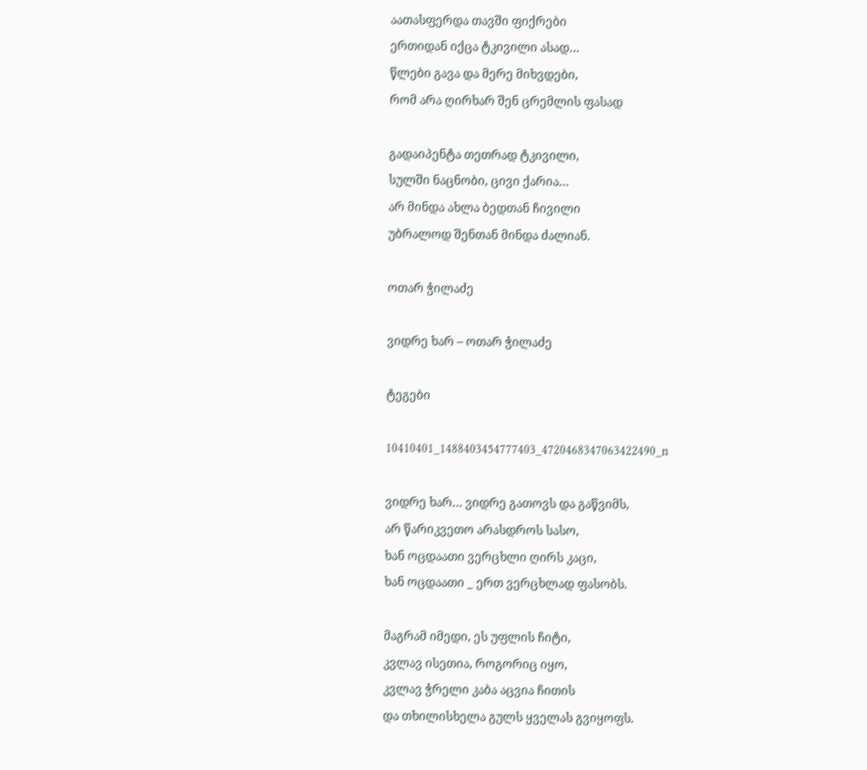აათასფერდა თავში ფიქრები
ერთიდან იქცა ტკივილი ასად…
წლები გავა და მერე მიხვდები,
რომ არა ღირხარ შენ ცრემლის ფასად

გადაიპენტა თეთრად ტკივილი,
სულში ნაცნობი, ცივი ქარია…
არ მინდა ახლა ბედთან ჩივილი
უბრალოდ შენთან მინდა ძალიან.

ოთარ ჭილაძე

ვიდრე ხარ – ოთარ ჭილაძე

ტეგები

10410401_1488403454777403_4720468347063422490_n

ვიდრე ხარ… ვიდრე გათოვს და გაწვიმს,
არ წარიკვეთო არასდროს სასო,
ხან ოცდაათი ვერცხლი ღირს კაცი,
ხან ოცდაათი _ ერთ ვერცხლად ფასობს.

მაგრამ იმედი, ეს უფლის ჩიტი,
კვლავ ისეთია, როგორიც იყო,
კვლავ ჭრელი კაბა აცვია ჩითის
და თხილისხელა გულს ყველას გვიყოფს.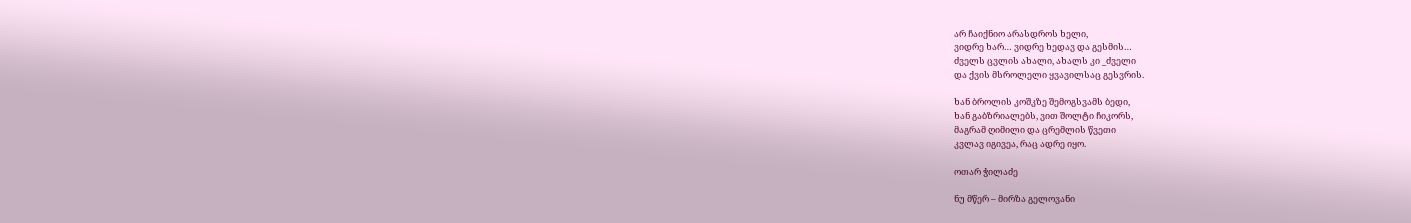არ ჩაიქნიო არასდროს ხელი,
ვიდრე ხარ… ვიდრე ხედავ და გესმის…
ძველს ცვლის ახალი, ახალს კი _ძველი
და ქვის მსროლელი ყვავილსაც გესვრის.

ხან ბროლის კოშკზე შემოგსვამს ბედი,
ხან გაბზრიალებს, ვით შოლტი ჩიკორს,
მაგრამ ღიმილი და ცრემლის წვეთი
კვლავ იგივეა, რაც ადრე იყო.

ოთარ ჭილაძე

ნუ მწერ – მირზა გელოვანი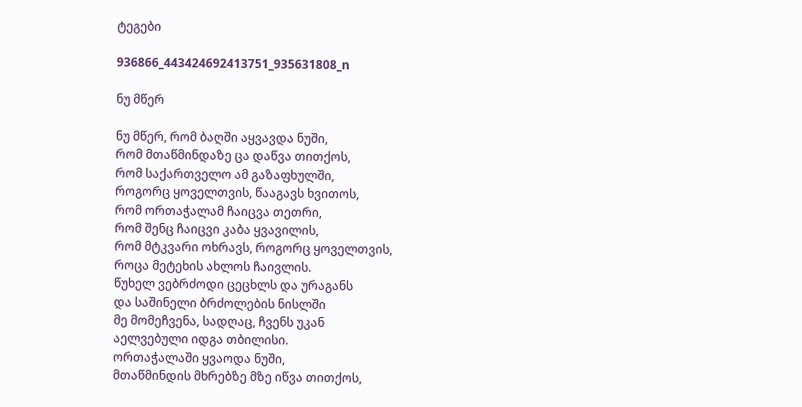ტეგები

936866_443424692413751_935631808_n

ნუ მწერ

ნუ მწერ, რომ ბაღში აყვავდა ნუში,
რომ მთაწმინდაზე ცა დაწვა თითქოს,
რომ საქართველო ამ გაზაფხულში,
როგორც ყოველთვის, წააგავს ხვითოს,
რომ ორთაჭალამ ჩაიცვა თეთრი,
რომ შენც ჩაიცვი კაბა ყვავილის,
რომ მტკვარი ოხრავს, როგორც ყოველთვის,
როცა მეტეხის ახლოს ჩაივლის.
წუხელ ვებრძოდი ცეცხლს და ურაგანს
და საშინელი ბრძოლების ნისლში
მე მომეჩვენა, სადღაც, ჩვენს უკან
აელვებული იდგა თბილისი.
ორთაჭალაში ყვაოდა ნუში,
მთაწმინდის მხრებზე მზე იწვა თითქოს,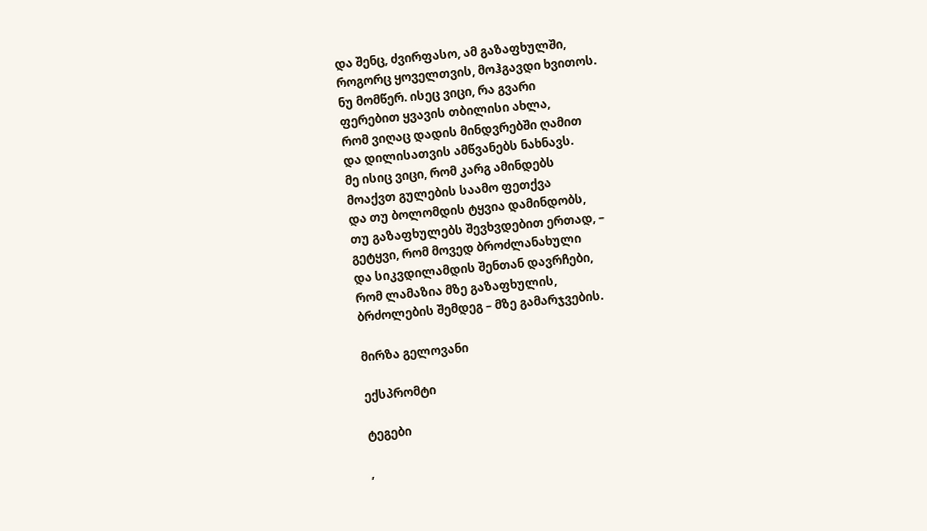და შენც, ძვირფასო, ამ გაზაფხულში,
როგორც ყოველთვის, მოჰგავდი ხვითოს.
ნუ მომწერ. ისეც ვიცი, რა გვარი
ფერებით ყვავის თბილისი ახლა,
რომ ვიღაც დადის მინდვრებში ღამით
და დილისათვის ამწვანებს ნახნავს.
მე ისიც ვიცი, რომ კარგ ამინდებს
მოაქვთ გულების საამო ფეთქვა
და თუ ბოლომდის ტყვია დამინდობს,
თუ გაზაფხულებს შევხვდებით ერთად, –
გეტყვი, რომ მოვედ ბროძლანახული
და სიკვდილამდის შენთან დავრჩები,
რომ ლამაზია მზე გაზაფხულის,
ბრძოლების შემდეგ – მზე გამარჯვების.

მირზა გელოვანი

ექსპრომტი

ტეგები

,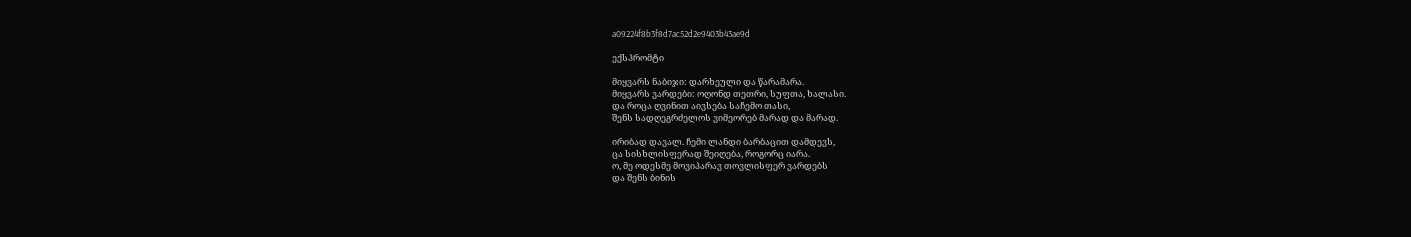a09224f8b3f8d7ac52d2e9403b43ae9d

ექსპრომტი

მიყვარს ნაბიჯი: დარხეული და წარამარა.
მიყვარს ვარდები: ოღონდ თეთრი, სუფთა, ხალასი.
და როცა ღვინით აივსება საჩემო თასი,
შენს სადღეგრძელოს ვიმეორებ მარად და მარად.

ირიბად დავალ. ჩემი ლანდი ბარბაცით დამდევს,
ცა სისხლისფერად შეიღება, როგორც იარა.
ო, მე ოდესმე მოვიპარავ თოვლისფერ ვარდებს
და შენს ბინის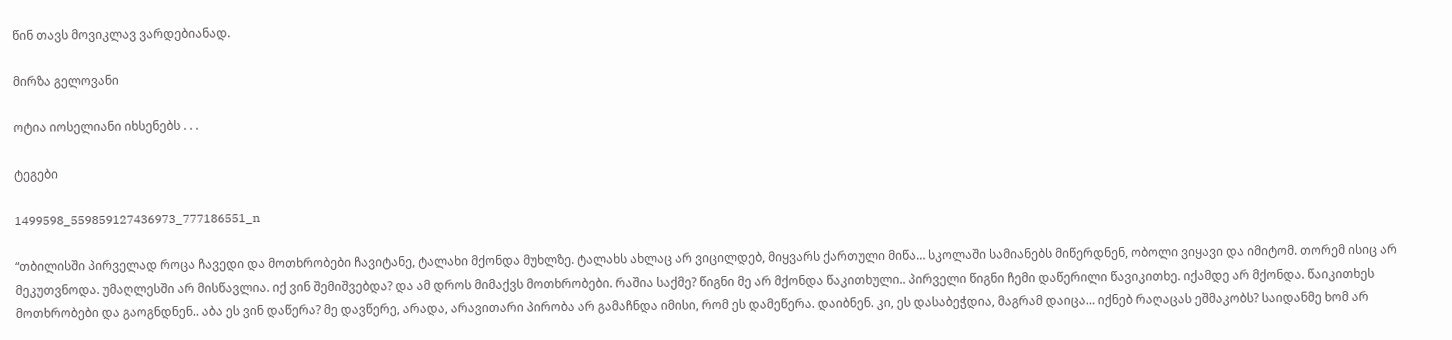წინ თავს მოვიკლავ ვარდებიანად.

მირზა გელოვანი

ოტია იოსელიანი იხსენებს . . .

ტეგები

1499598_559859127436973_777186551_n

“თბილისში პირველად როცა ჩავედი და მოთხრობები ჩავიტანე, ტალახი მქონდა მუხლზე. ტალახს ახლაც არ ვიცილდებ, მიყვარს ქართული მიწა… სკოლაში სამიანებს მიწერდნენ, ობოლი ვიყავი და იმიტომ. თორემ ისიც არ მეკუთვნოდა. უმაღლესში არ მისწავლია. იქ ვინ შემიშვებდა? და ამ დროს მიმაქვს მოთხრობები. რაშია საქმე? წიგნი მე არ მქონდა წაკითხული.. პირველი წიგნი ჩემი დაწერილი წავიკითხე. იქამდე არ მქონდა. წაიკითხეს მოთხრობები და გაოგნდნენ.. აბა ეს ვინ დაწერა? მე დავწერე, არადა, არავითარი პირობა არ გამაჩნდა იმისი, რომ ეს დამეწერა. დაიბნენ. კი, ეს დასაბეჭდია, მაგრამ დაიცა… იქნებ რაღაცას ეშმაკობს? საიდანმე ხომ არ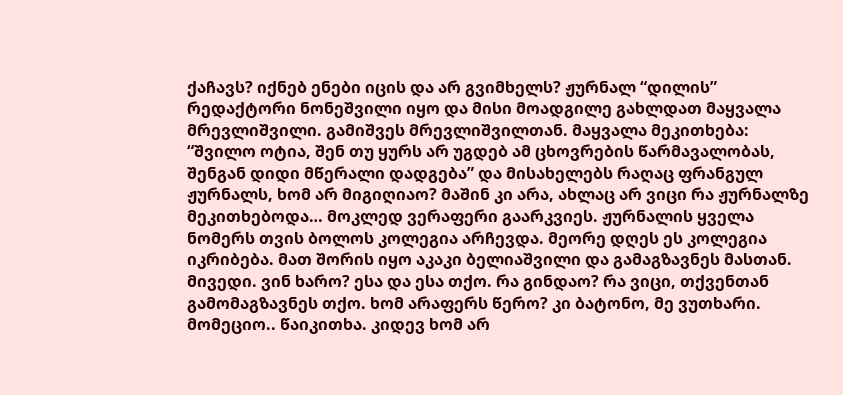ქაჩავს? იქნებ ენები იცის და არ გვიმხელს? ჟურნალ “დილის” რედაქტორი ნონეშვილი იყო და მისი მოადგილე გახლდათ მაყვალა მრევლიშვილი. გამიშვეს მრევლიშვილთან. მაყვალა მეკითხება: “შვილო ოტია, შენ თუ ყურს არ უგდებ ამ ცხოვრების წარმავალობას, შენგან დიდი მწერალი დადგება” და მისახელებს რაღაც ფრანგულ ჟურნალს, ხომ არ მიგიღიაო? მაშინ კი არა, ახლაც არ ვიცი რა ჟურნალზე მეკითხებოდა… მოკლედ ვერაფერი გაარკვიეს. ჟურნალის ყველა ნომერს თვის ბოლოს კოლეგია არჩევდა. მეორე დღეს ეს კოლეგია იკრიბება. მათ შორის იყო აკაკი ბელიაშვილი და გამაგზავნეს მასთან. მივედი. ვინ ხარო? ესა და ესა თქო. რა გინდაო? რა ვიცი, თქვენთან გამომაგზავნეს თქო. ხომ არაფერს წერო? კი ბატონო, მე ვუთხარი. მომეციო.. წაიკითხა. კიდევ ხომ არ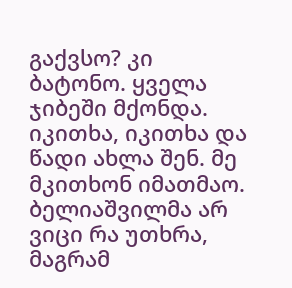გაქვსო? კი ბატონო. ყველა ჯიბეში მქონდა. იკითხა, იკითხა და წადი ახლა შენ. მე მკითხონ იმათმაო. ბელიაშვილმა არ ვიცი რა უთხრა, მაგრამ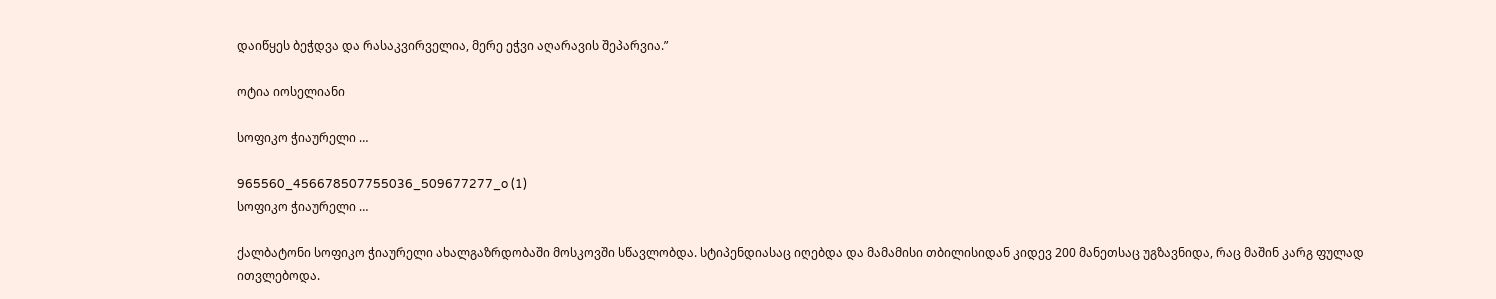დაიწყეს ბეჭდვა და რასაკვირველია, მერე ეჭვი აღარავის შეპარვია.”

ოტია იოსელიანი

სოფიკო ჭიაურელი …

965560_456678507755036_509677277_o (1)
სოფიკო ჭიაურელი …

ქალბატონი სოფიკო ჭიაურელი ახალგაზრდობაში მოსკოვში სწავლობდა. სტიპენდიასაც იღებდა და მამამისი თბილისიდან კიდევ 200 მანეთსაც უგზავნიდა, რაც მაშინ კარგ ფულად ითვლებოდა.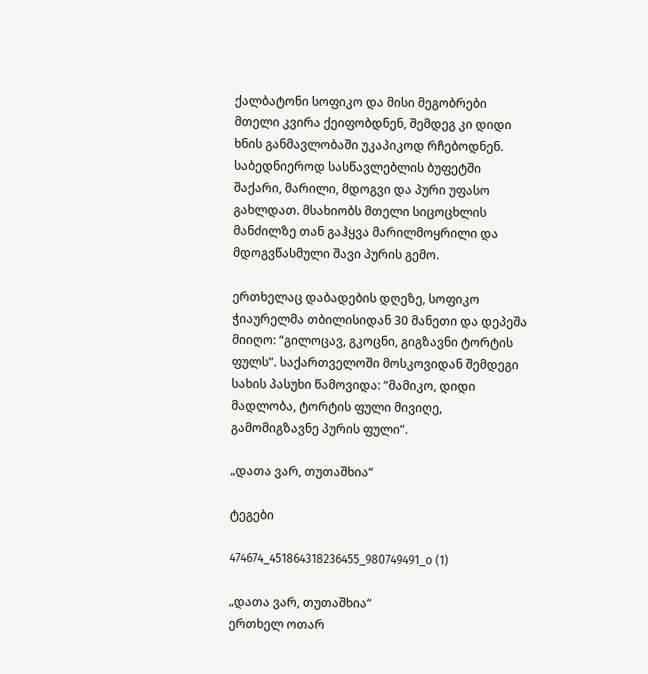ქალბატონი სოფიკო და მისი მეგობრები მთელი კვირა ქეიფობდნენ, შემდეგ კი დიდი ხნის განმავლობაში უკაპიკოდ რჩებოდნენ. საბედნიეროდ სასწავლებლის ბუფეტში შაქარი, მარილი, მდოგვი და პური უფასო გახლდათ. მსახიობს მთელი სიცოცხლის მანძილზე თან გაჰყვა მარილმოყრილი და მდოგვწასმული შავი პურის გემო.

ერთხელაც დაბადების დღეზე, სოფიკო ჭიაურელმა თბილისიდან 30 მანეთი და დეპეშა მიიღო: “გილოცავ, გკოცნი, გიგზავნი ტორტის ფულს”. საქართველოში მოსკოვიდან შემდეგი სახის პასუხი წამოვიდა: “მამიკო, დიდი მადლობა, ტორტის ფული მივიღე, გამომიგზავნე პურის ფული”.

„დათა ვარ, თუთაშხია“

ტეგები

474674_451864318236455_980749491_o (1)

„დათა ვარ, თუთაშხია“
ერთხელ ოთარ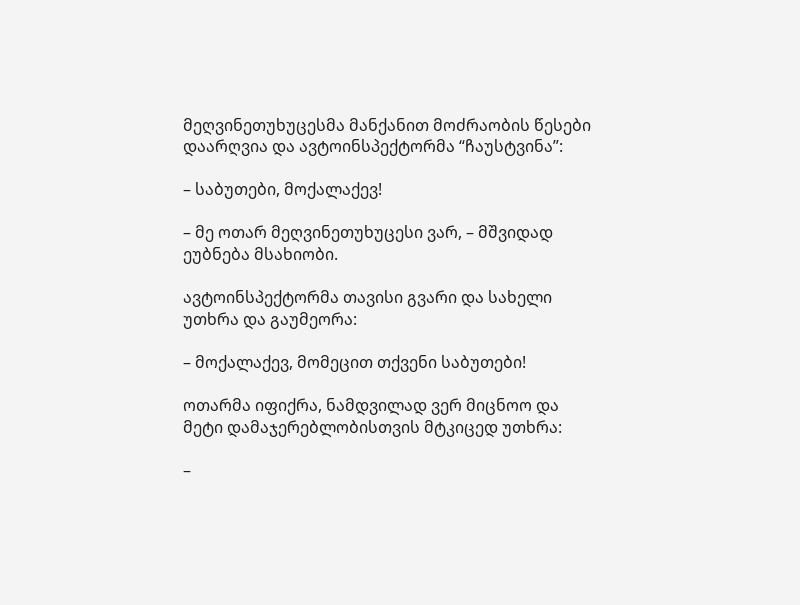მეღვინეთუხუცესმა მანქანით მოძრაობის წესები დაარღვია და ავტოინსპექტორმა “ჩაუსტვინა”:

– საბუთები, მოქალაქევ!

– მე ოთარ მეღვინეთუხუცესი ვარ, – მშვიდად ეუბნება მსახიობი.

ავტოინსპექტორმა თავისი გვარი და სახელი უთხრა და გაუმეორა:

– მოქალაქევ, მომეცით თქვენი საბუთები!

ოთარმა იფიქრა, ნამდვილად ვერ მიცნოო და მეტი დამაჯერებლობისთვის მტკიცედ უთხრა:

–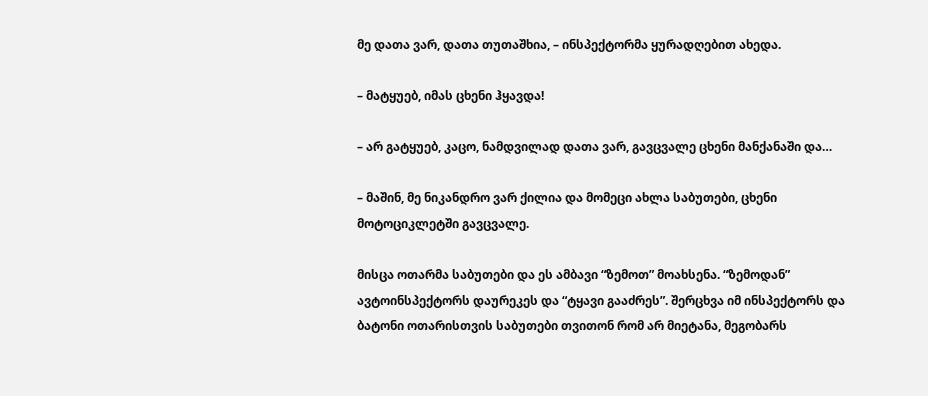მე დათა ვარ, დათა თუთაშხია, – ინსპექტორმა ყურადღებით ახედა.

– მატყუებ, იმას ცხენი ჰყავდა!

– არ გატყუებ, კაცო, ნამდვილად დათა ვარ, გავცვალე ცხენი მანქანაში და…

– მაშინ, მე ნიკანდრო ვარ ქილია და მომეცი ახლა საბუთები, ცხენი მოტოციკლეტში გავცვალე.

მისცა ოთარმა საბუთები და ეს ამბავი “ზემოთ” მოახსენა. “ზემოდან” ავტოინსპექტორს დაურეკეს და “ტყავი გააძრეს”. შერცხვა იმ ინსპექტორს და ბატონი ოთარისთვის საბუთები თვითონ რომ არ მიეტანა, მეგობარს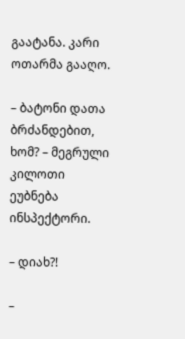გაატანა. კარი ოთარმა გააღო.

– ბატონი დათა ბრძანდებით, ხომ? – მეგრული კილოთი ეუბნება ინსპექტორი.

– დიახ?!

–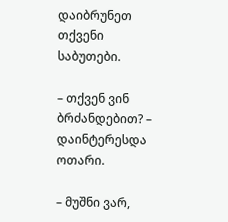დაიბრუნეთ თქვენი საბუთები.

– თქვენ ვინ ბრძანდებით? – დაინტერესდა ოთარი.

– მუშნი ვარ,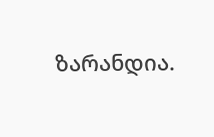ზარანდია.